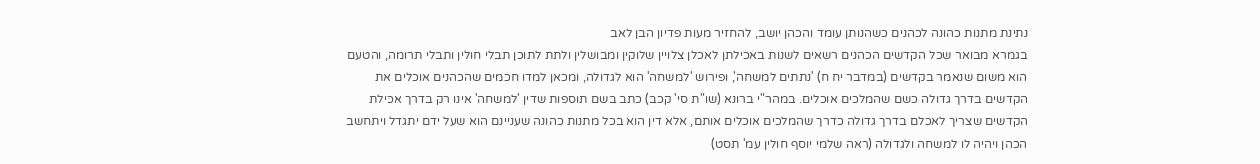נתינת מתנות כהונה לכהנים כשהנותן עומד והכהן יושב, להחזיר מעות פדיון הבן לאב
בגמרא מבואר שכל הקדשים הכהנים רשאים לשנות באכילתן לאכלן צלויין שלוקין ומבושלין ולתת לתוכן תבלי חולין ותבלי תרומה, והטעם הוא משום שנאמר בקדשים (במדבר יח ח) 'נתתים למשחה', ופירוש 'למשחה' הוא לגדולה, ומכאן למדו חכמים שהכהנים אוכלים את הקדשים בדרך גדולה כשם שהמלכים אוכלים. במהר"י ברונא (שו"ת סי' קכב) כתב בשם תוספות שדין 'למשחה' אינו רק בדרך אכילת הקדשים שצריך לאכלם בדרך גדולה כדרך שהמלכים אוכלים אותם, אלא דין הוא בכל מתנות כהונה שעניינם הוא שעל ידם יתגדל ויתחשב הכהן ויהיה לו למשחה ולגדולה (ראה שלמי יוסף חולין עמ' תסט)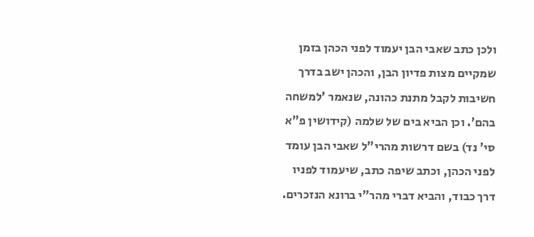ולכן כתב שאבי הבן יעמוד לפני הכהן בזמן שמקיים מצות פדיון הבן, והכהן ישב בדרך חשיבות לקבל מתנת כהונה, שנאמר 'למשחה בהם'. וכן הביא בים של שלמה (קידושין פ"א סי' נד) בשם דרשות מהרי"ל שאבי הבן עומד לפני הכהן, וכתב שיפה כתב, שיעמוד לפניו דרך כבוד, והביא דברי מהר"י ברונא הנזכרים.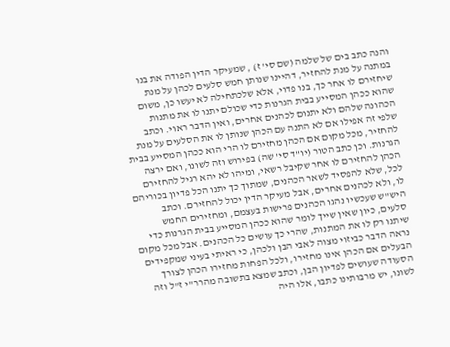והנה כתב בים של שלמה (שם סי' ז) , שמעיקר הדין הפודה את בנו במתנה על מנת להחזיר, דהיינו שנותן חמש סלעים לכהן על מנת שיחזירם לו אחר כך, בנו פדוי, אלא שלכתחילה לא יעשו כן, משום שהוא ככהן המסייע בבית הגרנות כדי שכולם יתנו לו את מתנות הכהונה שלהם ולא יתנום לכהנים אחרים, ואין הדבר ראוי. וכתב שלפי זה אפילו אם לא התנה עם הכהן שנותן לו את הסלעים על מנת להחזיר, מכל מקום אם הכהן מחזירם לו הרי הוא ככהן המסייע בבית הגרנות. וכן כתב הטור (יו"ד סי' שה) בפירוש וזה לשונו, ואם ירצה הכהן להחזירם לו אחר שקיבל רשאי, ומיהו לא יהא רגיל להחזירם לכל, שלא להפסיד לשאר הכהנים, שמתוך כך יתנו הכל פדיון בכוריהם לו, ולא לכהנים אחרים, אבל מעיקר הדין יכול להחזירם. וכתב היש"ש שעכשיו נהגו הכהנים פרישות בעצמם, ומחזירים החמש סלעים, כיון שאין שייך לומר שהוא ככהן המסייע בבית הגרנות כדי שיתנו רק לו את המתנות, שהרי כך עושים כל הכהנים. אבל מכל מקום נראה הדבר כביזוי מצוה לאבי הבן ולכהן, כי ראיתי בעיני שמקפידים הבעלים אם הכהן אינו מחזירו, ולכל הפחות מחזירו הכהן לצורך הסעודה שעושים לפדיון הבן, וכתב שמצא בתשובה מהרר"י ז"ל וזה לשונו, יש מרבותינו כתבו, אלו היה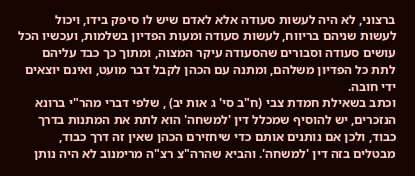ברצוני, לא היה לעשות סעודה אלא לאדם שיש לו סיפק בידו, ויכול לעשות שניהם בריווח, לעשות סעודה ומעות הפדיון בשלמות, ועכשיו הכל עושים סעודה וסבורים שהסעודה עיקר המצוה, ומתוך כך כבד עליהם לתת כל הפדיון משלהם, ומתנה עם הכהן לקבל דבר מועט, ואינם יוצאים ידי חובה.
וכתב בשאילת חמדת צבי (ח"ב סי' ג אות יב) , שלפי דברי מהר"י ברונא הנזכרים, יש להוסיף שמכלל דין 'למשחה' הוא לתת את המתנות בדרך כבוד, ולכן אם נותנים אותם כדי שיחזירם הכהן שאין זה דרך כבוד, מבטלים בזה דין 'למשחה'. והביא שהרה"צ רצ"ה מרימנוב לא היה נותן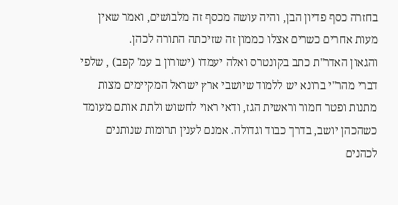בחזרה כסף פדיון הבן, והיה עושה מכסף זה מלבושים, ואמר שאין מעות אחרים כשרים אצלו כממון זה שזיכתה התורה לכהן.
והגאון האדר"ת כתב בקונטרס ואלה יעמדו (ישורון ב עמ' קפב) , שלפי דברי מהר"י ברונא יש ללמוד שיושבי ארץ ישראל המקיימים מצות מתנות ופטר חמור וראשית הגז, ודאי ראוי לחשוש ולתת אותם מעומד כשהכהן יושב, בדרך כבוד וגדולה. אמנם לענין תרומות שנותנים לכהנים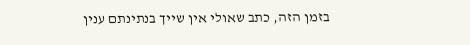בזמן הזה, כתב שאולי אין שייך בנתינתם ענין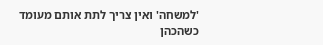'למשחה' ואין צריך לתת אותם מעומד כשהכהן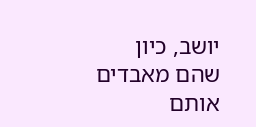יושב, כיון שהם מאבדים אותם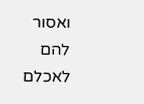ואסור להם לאכלם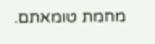מחמת טומאתם.